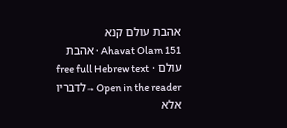אהבת עולם קנא
Ahavat Olam 151 · אהבת עולם · free full Hebrew text
Open in the reader →לדבריו אלא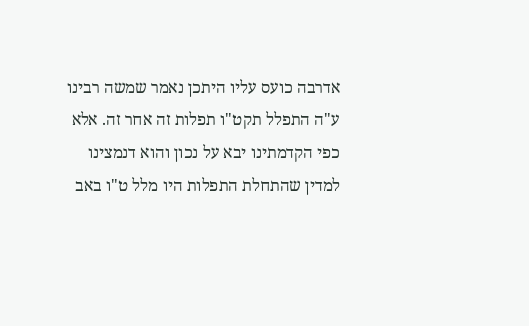אדרבה כועס עליו היתכן נאמר שמשה רבינו ע"ה התפלל תקט"ו תפלות זה אחר זה. אלא כפי הקדמתינו יבא על נכון והוא דנמצינו למדין שהתחלת התפלות היו מלל ט"ו באב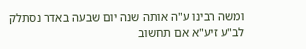ומשה רבינו ע"ה אותה שנה יום שבעה באדר נסתלק לב"ע זיע"א אם תחשוב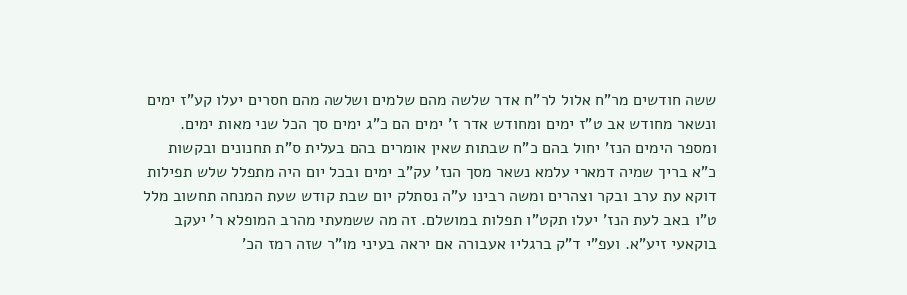ששה חודשים מר"ח אלול לר"ח אדר שלשה מהם שלמים ושלשה מהם חסרים יעלו קע"ז ימים ונשאר מחודש אב ט"ז ימים ומחודש אדר ז' ימים הם כ"ג ימים סך הכל שני מאות ימים. ומספר הימים הנז' יחול בהם כ"ח שבתות שאין אומרים בהם בעלית ס"ת תחנונים ובקשות כ"א בריך שמיה דמארי עלמא נשאר מסך הנז' עק"ב ימים ובכל יום היה מתפלל שלש תפילות דוקא עת ערב ובקר וצהרים ומשה רבינו ע"ה נסתלק יום שבת קודש שעת המנחה תחשוב מלל ט"ו באב לעת הנז' יעלו תקט"ו תפלות במושלם. זה מה ששמעתי מהרב המופלא ר' יעקב בוקאעי זיע"א. ועפ"י ד"ק ברגליו אעבורה אם יראה בעיני מו"ר שזה רמז הכ'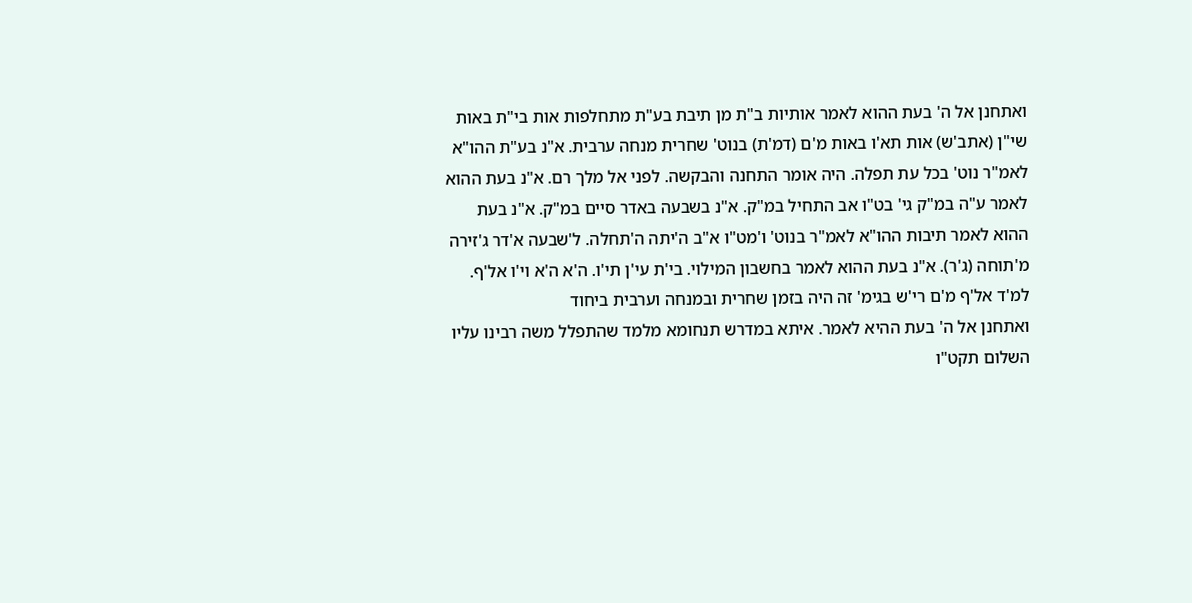ואתחנן אל ה' בעת ההוא לאמר אותיות ב"ת מן תיבת בע"ת מתחלפות אות בי"ת באות שי"ן (אתב'ש) אות תא'ו באות מ'ם (דמ'ת) בנוט' שחרית מנחה ערבית. א"נ בע"ת ההו"א לאמ"ר נוט' בכל עת תפלה. היה אומר התחנה והבקשה. לפני אל מלך רם. א"נ בעת ההוא לאמר ע"ה במ"ק גי' בט"ו אב התחיל במ"ק. א"נ בשבעה באדר סיים במ"ק. א"נ בעת ההוא לאמר תיבות ההו"א לאמ"ר בנוט' ו'מט"ו א"ב ה'יתה ה'תחלה. ל'שבעה א'דר ג'זירה מ'תוחה (ג'ר). א"נ בעת ההוא לאמר בחשבון המילוי. בי'ת עי'ן תי'ו. ה'א ה'א וי'ו אל'ף. למ'ד אל'ף מ'ם רי'ש בגימ' זה היה בזמן שחרית ובמנחה וערבית ביחוד
ואתחנן אל ה' בעת ההיא לאמר. איתא במדרש תנחומא מלמד שהתפלל משה רבינו עליו השלום תקט"ו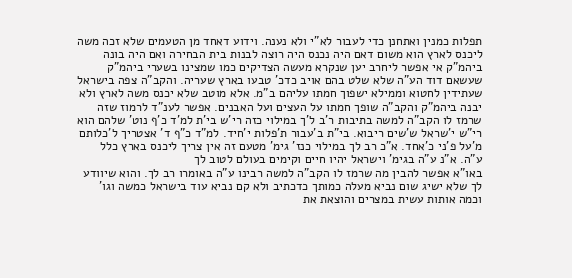תפלות כמנין ואתחנן כדי לעבור לא"י ולא נענה. וידוע דאחד מן הטעמים שלא זכה משה ליכנס לארץ הוא משום דאם היה נכנס היה רוצה לבנות בית הבחירה ואם היה בונה ביהמ"ק אי אפשר ליחרב יען שנקרא מעשה הצדיקים כמו שמצינו בשערי ביהמ"ק שעשאם דוד הע"ה שלא שלט בהם אויב כדכ' טבעו בארץ שעריה. והקב"ה צפה בישראל שעתידין לחטוא וממילא ישפוך חמתו עליהם ב"מ. אלא מוטב שלא יכנס משה לארץ ולא יבנה ביהמ"ק והקב"ה שופך חמתו על העצים ועל האבנים. אפשר לענ"ד לרמוז שזה שרמז לו הקב"ה למשה בתיבות ר'ב ל'ך במילוי כזה רי'ש בי'ת למ'ד כ'ף נוט' שלהם הוא רי"ש י'שראל ש'שים ריבוא. בי"ת ב'עבור ת'פלות י'חיד. למ"ד כ"ף ד' אצטריך ל'כלותם מ'על פ'ני כ'אחד. א"כ רב לך במילוי כנז' גימ' מטעם זה אין צריך ליכנס בארץ כלל ע"ה. א"נ ע"ה בגימ' וישראל יהיו חיים וקימים בעולם לטוב לך
באו"א אפשר להבין מה שרמז לו הקב"ה למשה רבינו ע"ה באומרו רב לך. והוא שיוודע לך שלא ישיג שום נביא מעלה כמותך כדכתיב ולא קם נביא עוד בישראל כמשה וגו' וכמה אותות עשית במצרים והוצאת את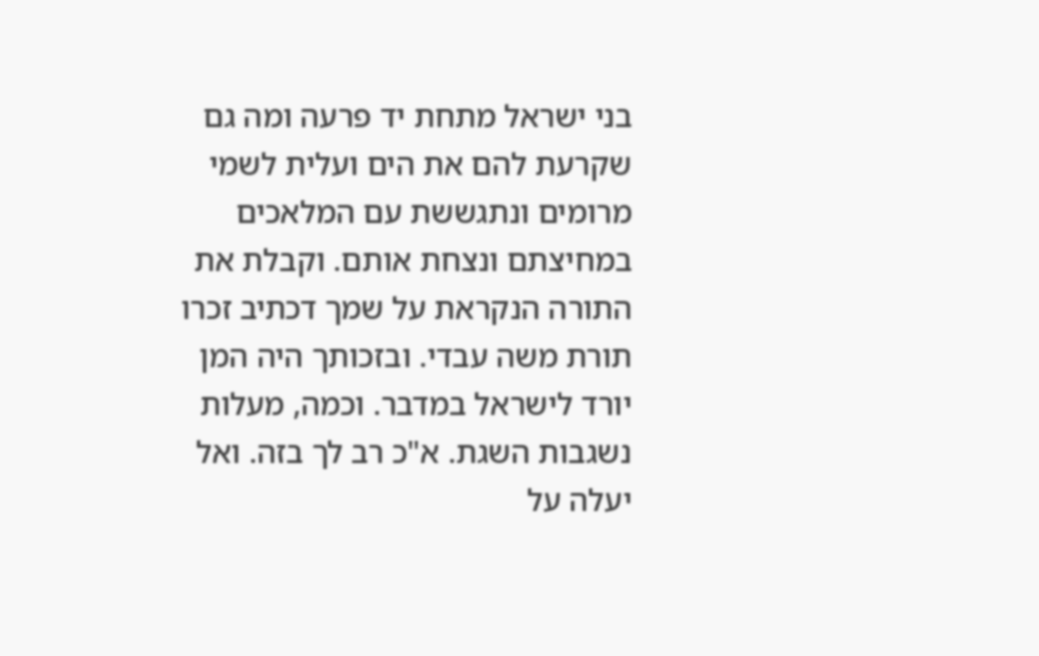בני ישראל מתחת יד פרעה ומה גם שקרעת להם את הים ועלית לשמי מרומים ונתגששת עם המלאכים במחיצתם ונצחת אותם. וקבלת את התורה הנקראת על שמך דכתיב זכרו תורת משה עבדי. ובזכותך היה המן יורד לישראל במדבר. וכמה, מעלות נשגבות השגת. א"כ רב לך בזה. ואל יעלה על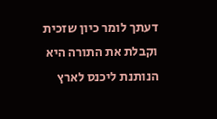דעתך לומר כיון שזכית וקבלת את התורה היא הנותנת ליכנס לארץ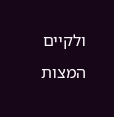ולקיים המצות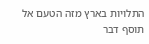התלויות בארץ מזה הטעם אל תוסף דבר